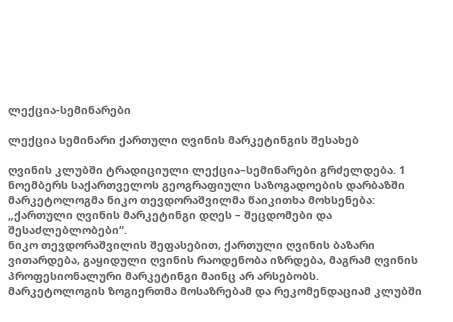ლექცია-სემინარები

ლექცია სემინარი ქართული ღვინის მარკეტინგის შესახებ

ღვინის კლუბში ტრადიციული ლექცია–სემინარები გრძელდება. 1 ნოემბერს საქართველოს გეოგრაფიული საზოგადოების დარბაზში მარკეტოლოგმა ნიკო თევდორაშვილმა წაიკითხა მოხსენება: „ქართული ღვინის მარკეტინგი დღეს – შეცდომები და შესაძლებლობები“.
ნიკო თევდორაშვილის შეფასებით, ქართული ღვინის ბაზარი ვითარდება, გაყიდული ღვინის რაოდენობა იზრდება, მაგრამ ღვინის პროფესიონალური მარკეტინგი მაინც არ არსებობს.
მარკეტოლოგის ზოგიერთმა მოსაზრებამ და რეკომენდაციამ კლუბში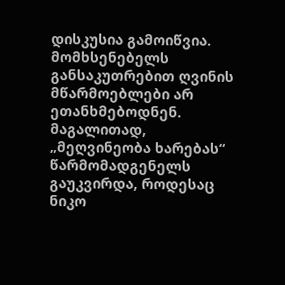დისკუსია გამოიწვია. მომხსენებელს განსაკუთრებით ღვინის მწარმოებლები არ ეთანხმებოდნენ. მაგალითად, „მეღვინეობა ხარებას“ წარმომადგენელს გაუკვირდა, როდესაც ნიკო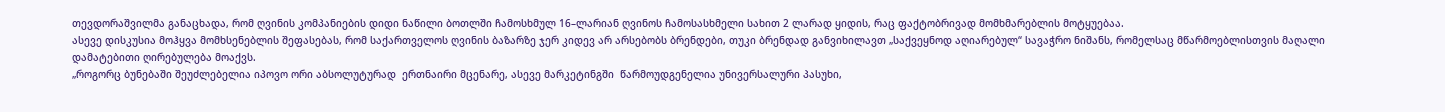თევდორაშვილმა განაცხადა, რომ ღვინის კომპანიების დიდი ნაწილი ბოთლში ჩამოსხმულ 16–ლარიან ღვინოს ჩამოსასხმელი სახით 2 ლარად ყიდის, რაც ფაქტობრივად მომხმარებლის მოტყუებაა.
ასევე დისკუსია მოჰყვა მომხსენებლის შეფასებას, რომ საქართველოს ღვინის ბაზარზე ჯერ კიდევ არ არსებობს ბრენდები, თუკი ბრენდად განვიხილავთ „საქვეყნოდ აღიარებულ“ სავაჭრო ნიშანს, რომელსაც მწარმოებლისთვის მაღალი დამატებითი ღირებულება მოაქვს.
„როგორც ბუნებაში შეუძლებელია იპოვო ორი აბსოლუტურად  ერთნაირი მცენარე, ასევე მარკეტინგში  წარმოუდგენელია უნივერსალური პასუხი,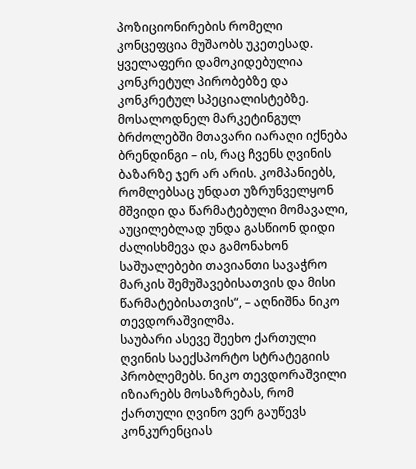პოზიციონირების რომელი კონცეფცია მუშაობს უკეთესად. ყველაფერი დამოკიდებულია კონკრეტულ პირობებზე და კონკრეტულ სპეციალისტებზე. მოსალოდნელ მარკეტინგულ ბრძოლებში მთავარი იარაღი იქნება ბრენდინგი – ის, რაც ჩვენს ღვინის ბაზარზე ჯერ არ არის. კომპანიებს, რომლებსაც უნდათ უზრუნველყონ მშვიდი და წარმატებული მომავალი, აუცილებლად უნდა გასწიონ დიდი ძალისხმევა და გამონახონ საშუალებები თავიანთი სავაჭრო მარკის შემუშავებისათვის და მისი წარმატებისათვის“, – აღნიშნა ნიკო თევდორაშვილმა.
საუბარი ასევე შეეხო ქართული ღვინის საექსპორტო სტრატეგიის პრობლემებს. ნიკო თევდორაშვილი იზიარებს მოსაზრებას, რომ ქართული ღვინო ვერ გაუწევს კონკურენციას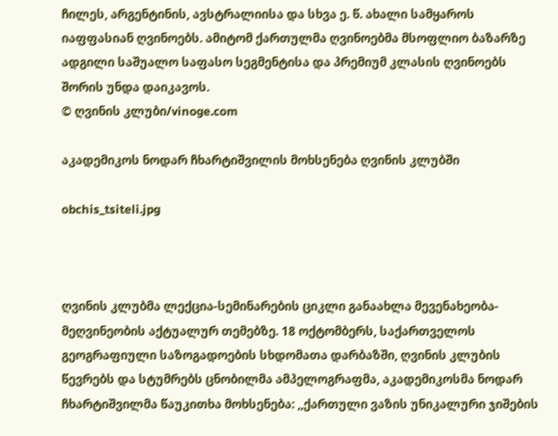ჩილეს, არგენტინის, ავსტრალიისა და სხვა ე. წ. ახალი სამყაროს იაფფასიან ღვინოებს. ამიტომ ქართულმა ღვინოებმა მსოფლიო ბაზარზე ადგილი საშუალო საფასო სეგმენტისა და პრემიუმ კლასის ღვინოებს შორის უნდა დაიკავოს.
© ღვინის კლუბი/vinoge.com

აკადემიკოს ნოდარ ჩხარტიშვილის მოხსენება ღვინის კლუბში

obchis_tsiteli.jpg



ღვინის კლუბმა ლექცია-სემინარების ციკლი განაახლა მევენახეობა-მეღვინეობის აქტუალურ თემებზე. 18 ოქტომბერს, საქართველოს გეოგრაფიული საზოგადოების სხდომათა დარბაზში, ღვინის კლუბის წევრებს და სტუმრებს ცნობილმა ამპელოგრაფმა, აკადემიკოსმა ნოდარ ჩხარტიშვილმა წაუკითხა მოხსენება: ,,ქართული ვაზის უნიკალური ჯიშების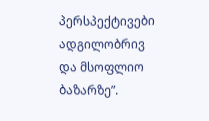პერსპექტივები ადგილობრივ და მსოფლიო ბაზარზე”.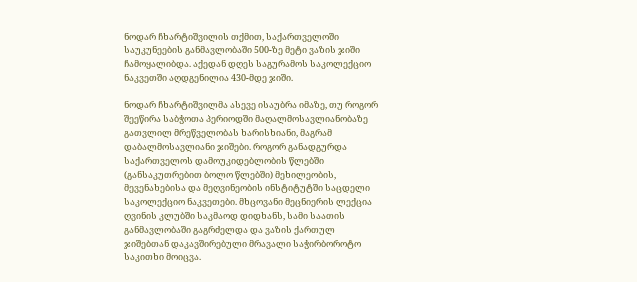ნოდარ ჩხარტიშვილის თქმით, საქართველოში საუკუნეების განმავლობაში 500-ზე მეტი ვაზის ჯიში ჩამოყალიბდა. აქედან დღეს საგურამოს საკოლექციო ნაკვეთში აღდგენილია 430-მდე ჯიში.

ნოდარ ჩხარტიშვილმა ასევე ისაუბრა იმაზე, თუ როგორ შეეწირა საბჭოთა პერიოდში მაღალმოსავლიანობაზე გათვლილ მრეწველობას ხარისხიანი, მაგრამ დაბალმოსავლიანი ჯიშები. როგორ განადგურდა საქართველოს დამოუკიდებლობის წლებში (განსაკუთრებით ბოლო წლებში) მეხილეობის, მევენახებისა და მეღვინეობის ინსტიტუტში საცდელი საკოლექციო ნაკვეთები. მხცოვანი მეცნიერის ლექცია ღვინის კლუბში საკმაოდ დიდხანს, სამი საათის განმავლობაში გაგრძელდა და ვაზის ქართულ ჯიშებთან დაკავშირებული მრავალი საჭირბოროტო საკითხი მოიცვა.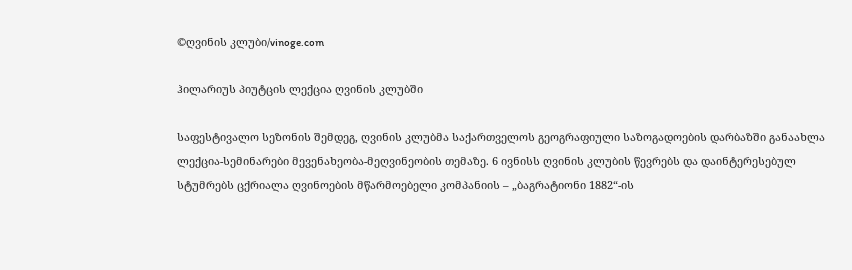©ღვინის კლუბი/vinoge.com

ჰილარიუს პიუტცის ლექცია ღვინის კლუბში

საფესტივალო სეზონის შემდეგ, ღვინის კლუბმა საქართველოს გეოგრაფიული საზოგადოების დარბაზში განაახლა ლექცია-სემინარები მევენახეობა-მეღვინეობის თემაზე. 6 ივნისს ღვინის კლუბის წევრებს და დაინტერესებულ სტუმრებს ცქრიალა ღვინოების მწარმოებელი კომპანიის – „ბაგრატიონი 1882“-ის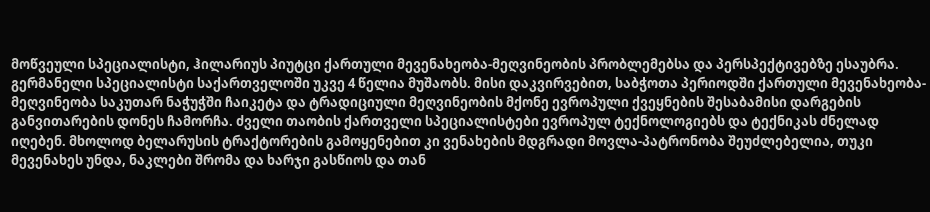მოწვეული სპეციალისტი, ჰილარიუს პიუტცი ქართული მევენახეობა-მეღვინეობის პრობლემებსა და პერსპექტივებზე ესაუბრა.
გერმანელი სპეციალისტი საქართველოში უკვე 4 წელია მუშაობს. მისი დაკვირვებით, საბჭოთა პერიოდში ქართული მევენახეობა-მეღვინეობა საკუთარ ნაჭუჭში ჩაიკეტა და ტრადიციული მეღვინეობის მქონე ევროპული ქვეყნების შესაბამისი დარგების განვითარების დონეს ჩამორჩა. ძველი თაობის ქართველი სპეციალისტები ევროპულ ტექნოლოგიებს და ტექნიკას ძნელად იღებენ. მხოლოდ ბელარუსის ტრაქტორების გამოყენებით კი ვენახების მდგრადი მოვლა-პატრონობა შეუძლებელია, თუკი მევენახეს უნდა, ნაკლები შრომა და ხარჯი გასწიოს და თან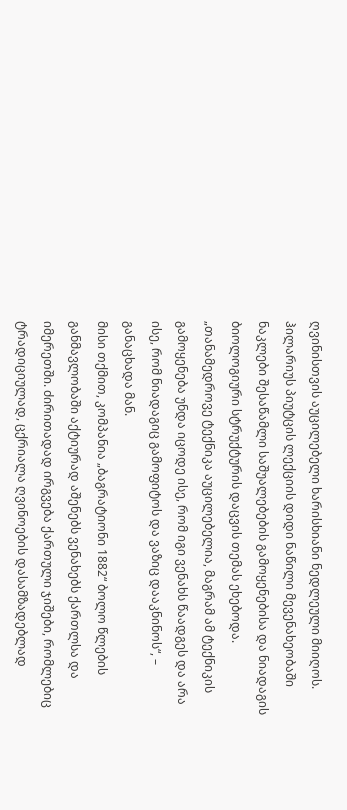ღვინისთვის აუცილებელი ხარისხიანი ნედლეული მიიღოს.
ჰილარიუს პიუტცის ლექციის დიდი ნაწილი მევენახეობაში ნაკლები შესაწამლი საშუალებების გამოყენებისა და ნიადაგის ბიოლოგიური სტრუქტურის დაცვის თემას ეხებოდა. „თანამედროვე ტექნიკა აუცილებელია, მაგრამ ამ ტექნიკის გამოყენება უნდა იცოდე ისე, რომ იგი ვენახს წაადგეს და არა ისე, რომ ნიადაგიც გამოფიტოს და ვაზიც დააკნინოს“, – განაცხადა მან.
მისი თქმით, კომპანია „ბაგრატიონი 1882“ ბოლო წლების განმავლობაში აქტიურად აშენებს ვენახებს ქართლსა და იმერეთში. ძირითადად ირგვება ქართული ჯიშები, რომლებიც ტრადიციულად, ცქრიალა ღვინოების დასამზადებლად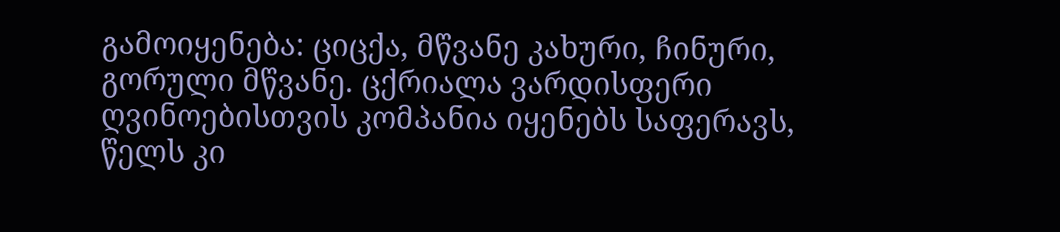გამოიყენება: ციცქა, მწვანე კახური, ჩინური, გორული მწვანე. ცქრიალა ვარდისფერი ღვინოებისთვის კომპანია იყენებს საფერავს, წელს კი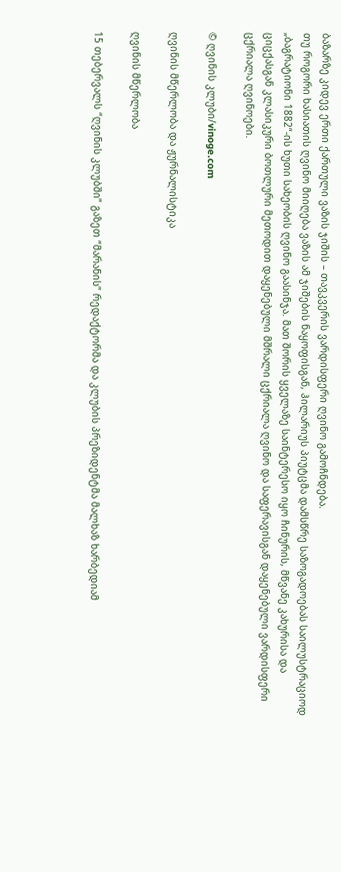ბაზარზე კიდევ ერთი ქართული ვაზის ჯიშის – თავკვერის ვარდისფერი ღვინო გამოჩნდება.
თუ როგორი ხასიათის ღვინო მიიღება ვაზის ამ ჯიშების ნაყოფისგან, ჰილარიუს პიუტცმა დამსწრე საზოგადოებას საილუსტრაციოდ „ბაგრატიონი 1882“-ის ხუთი სახეობის ღვინო გაასინჯა. მათ შორის ყველაზე საინტერესო იყო ჩინურის, მწვანე კახურისა და ციცქასგან კლასიკური ბოთლური მეთოდით დაყენებული მშრალი ცქრიალა ღვინო და საფერავისგან დაყენებული ვარდისფერი ცქრიალა ღვინოები.

© ღვინის კლუბი/vinoge.com

ღვინის მწერლობა და ჟურნალისტიკა

ღვინის მწერლობა

15 თებერვალს “ღვინის კლუბში” გაზეთ “მარანის” რედაქტორმა და კლუბის პრეზიდენტმა მალხაზ ხარბედიამ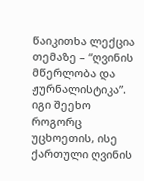წაიკითხა ლექცია თემაზე – “ღვინის მწერლობა და ჟურნალისტიკა”. იგი შეეხო როგორც უცხოეთის, ისე ქართული ღვინის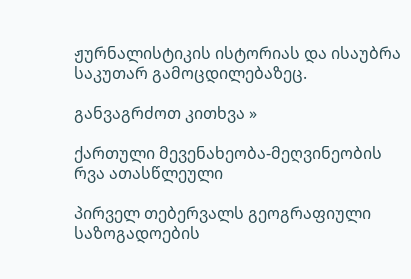ჟურნალისტიკის ისტორიას და ისაუბრა საკუთარ გამოცდილებაზეც.

განვაგრძოთ კითხვა »

ქართული მევენახეობა-მეღვინეობის რვა ათასწლეული

პირველ თებერვალს გეოგრაფიული საზოგადოების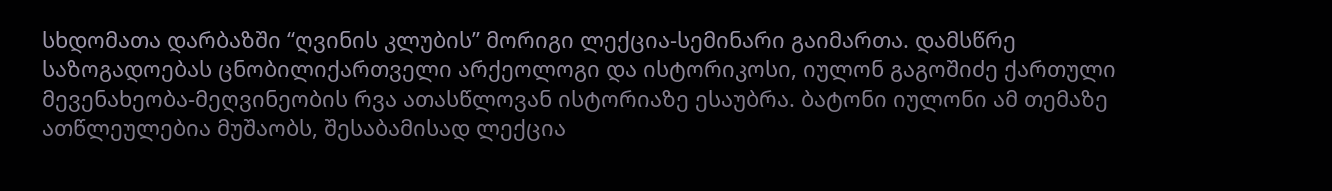სხდომათა დარბაზში “ღვინის კლუბის” მორიგი ლექცია-სემინარი გაიმართა. დამსწრე საზოგადოებას ცნობილიქართველი არქეოლოგი და ისტორიკოსი, იულონ გაგოშიძე ქართული მევენახეობა-მეღვინეობის რვა ათასწლოვან ისტორიაზე ესაუბრა. ბატონი იულონი ამ თემაზე ათწლეულებია მუშაობს, შესაბამისად ლექცია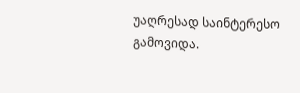უაღრესად საინტერესო გამოვიდა.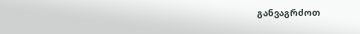განვაგრძოთ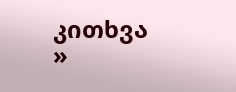კითხვა »